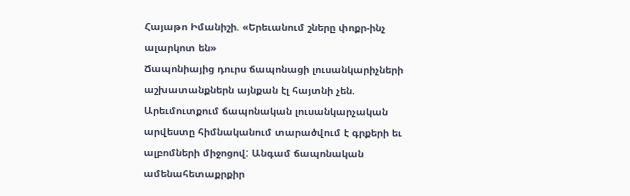Հայաթո Իմանիշի. «Երեւանում շները փոքր-ինչ ալարկոտ են»
Ճապոնիայից դուրս ճապոնացի լուսանկարիչների աշխատանքներն այնքան էլ հայտնի չեն. Արեւմուտքում ճապոնական լուսանկարչական արվեստը հիմնականում տարածվում է գրքերի եւ ալբոմների միջոցով: Անգամ ճապոնական ամենահետաքրքիր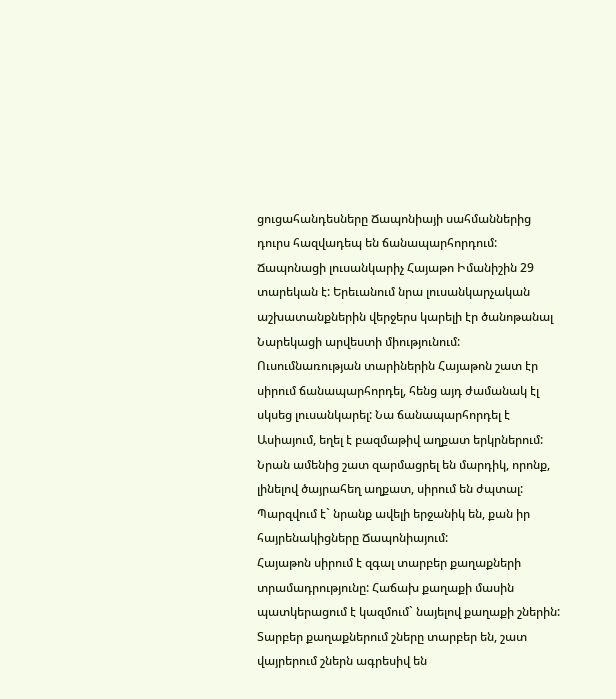ցուցահանդեսները Ճապոնիայի սահմաններից դուրս հազվադեպ են ճանապարհորդում:
Ճապոնացի լուսանկարիչ Հայաթո Իմանիշին 29 տարեկան է: Երեւանում նրա լուսանկարչական աշխատանքներին վերջերս կարելի էր ծանոթանալ Նարեկացի արվեստի միությունում:
Ուսումնառության տարիներին Հայաթոն շատ էր սիրում ճանապարհորդել, հենց այդ ժամանակ էլ սկսեց լուսանկարել: Նա ճանապարհորդել է Ասիայում, եղել է բազմաթիվ աղքատ երկրներում: Նրան ամենից շատ զարմացրել են մարդիկ, որոնք, լինելով ծայրահեղ աղքատ, սիրում են ժպտալ: Պարզվում է` նրանք ավելի երջանիկ են, քան իր հայրենակիցները Ճապոնիայում:
Հայաթոն սիրում է զգալ տարբեր քաղաքների տրամադրությունը: Հաճախ քաղաքի մասին պատկերացում է կազմում` նայելով քաղաքի շներին: Տարբեր քաղաքներում շները տարբեր են, շատ վայրերում շներն ագրեսիվ են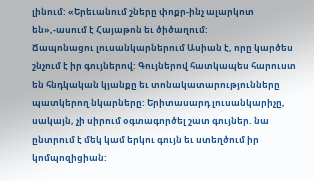լինում: «Երեւանում շները փոքր-ինչ ալարկոտ են»,-ասում է Հայաթոն եւ ծիծաղում:
Ճապոնացու լուսանկարներում Ասիան է, որը կարծես շնչում է իր գույներով: Գույներով հատկապես հարուստ են հնդկական կյանքը եւ տոնակատարությունները պատկերող նկարները: Երիտասարդ լուսանկարիչը, սակայն, չի սիրում օգտագործել շատ գույներ. նա ընտրում է մեկ կամ երկու գույն եւ ստեղծում իր կոմպոզիցիան: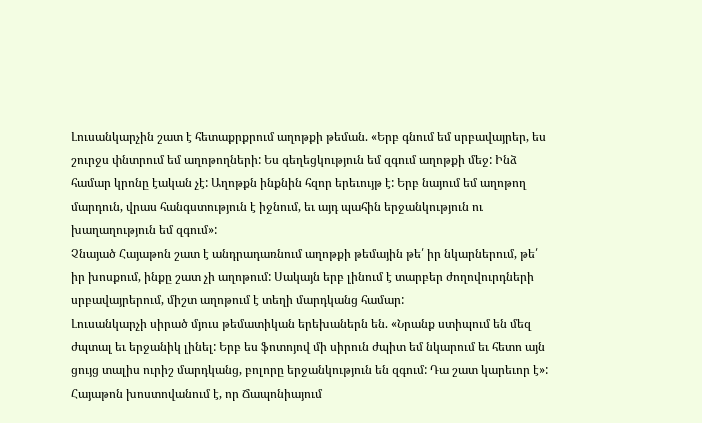Լուսանկարչին շատ է հետաքրքրում աղոթքի թեման. «Երբ գնում եմ սրբավայրեր, ես շուրջս փնտրում եմ աղոթողների: Ես գեղեցկություն եմ զգում աղոթքի մեջ: Ինձ համար կրոնը էական չէ: Աղոթքն ինքնին հզոր երեւույթ է: Երբ նայում եմ աղոթող մարդուն, վրաս հանգստություն է իջնում, եւ այդ պահին երջանկություն ու խաղաղություն եմ զգում»:
Չնայած Հայաթոն շատ է անդրադառնում աղոթքի թեմային թե՛ իր նկարներում, թե՛ իր խոսքում, ինքը շատ չի աղոթում: Սակայն երբ լինում է տարբեր ժողովուրդների սրբավայրերում, միշտ աղոթում է տեղի մարդկանց համար:
Լուսանկարչի սիրած մյուս թեմատիկան երեխաներն են. «Նրանք ստիպում են մեզ ժպտալ եւ երջանիկ լինել: Երբ ես ֆոտոյով մի սիրուն ժպիտ եմ նկարում եւ հետո այն ցույց տալիս ուրիշ մարդկանց, բոլորը երջանկություն են զգում: Դա շատ կարեւոր է»:
Հայաթոն խոստովանում է, որ Ճապոնիայում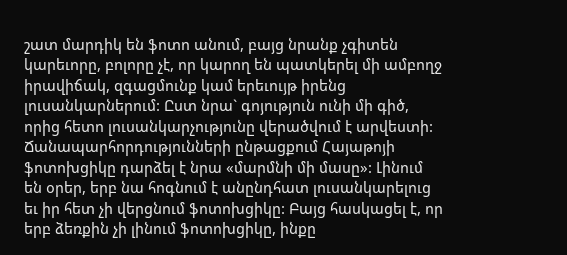շատ մարդիկ են ֆոտո անում, բայց նրանք չգիտեն կարեւորը, բոլորը չէ, որ կարող են պատկերել մի ամբողջ իրավիճակ, զգացմունք կամ երեւույթ իրենց լուսանկարներում: Ըստ նրա` գոյություն ունի մի գիծ, որից հետո լուսանկարչությունը վերածվում է արվեստի:
Ճանապարհորդությունների ընթացքում Հայաթոյի ֆոտոխցիկը դարձել է նրա «մարմնի մի մասը»: Լինում են օրեր, երբ նա հոգնում է անընդհատ լուսանկարելուց եւ իր հետ չի վերցնում ֆոտոխցիկը: Բայց հասկացել է, որ երբ ձեռքին չի լինում ֆոտոխցիկը, ինքը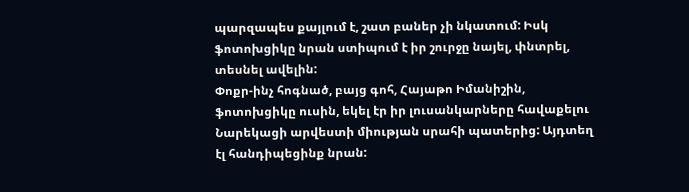պարզապես քայլում է, շատ բաներ չի նկատում: Իսկ ֆոտոխցիկը նրան ստիպում է իր շուրջը նայել, փնտրել, տեսնել ավելին:
Փոքր-ինչ հոգնած, բայց գոհ, Հայաթո Իմանիշին, ֆոտոխցիկը ուսին, եկել էր իր լուսանկարները հավաքելու Նարեկացի արվեստի միության սրահի պատերից: Այդտեղ էլ հանդիպեցինք նրան: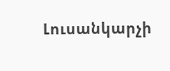Լուսանկարչի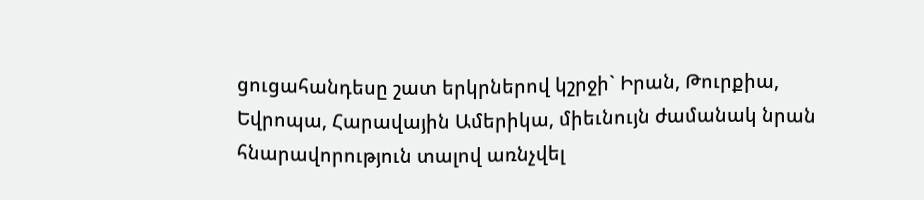ցուցահանդեսը շատ երկրներով կշրջի` Իրան, Թուրքիա, Եվրոպա, Հարավային Ամերիկա, միեւնույն ժամանակ նրան հնարավորություն տալով առնչվել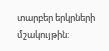տարբեր երկրների մշակույթին: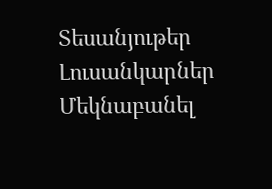Տեսանյութեր
Լուսանկարներ
Մեկնաբանել